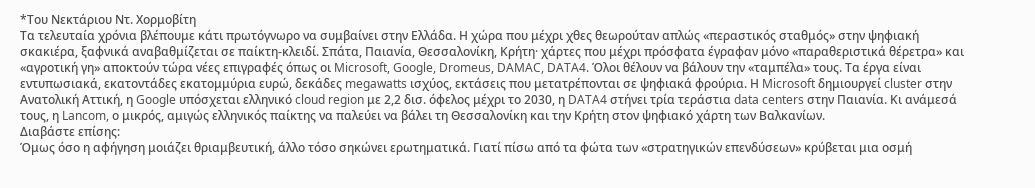*Του Νεκτάριου Ντ. Χορμοβίτη
Τα τελευταία χρόνια βλέπουμε κάτι πρωτόγνωρο να συμβαίνει στην Ελλάδα. Η χώρα που μέχρι χθες θεωρούταν απλώς «περαστικός σταθμός» στην ψηφιακή σκακιέρα, ξαφνικά αναβαθμίζεται σε παίκτη-κλειδί. Σπάτα, Παιανία, Θεσσαλονίκη, Κρήτη· χάρτες που μέχρι πρόσφατα έγραφαν μόνο «παραθεριστικά θέρετρα» και «αγροτική γη» αποκτούν τώρα νέες επιγραφές όπως οι Microsoft, Google, Dromeus, DAMAC, DATA4. Όλοι θέλουν να βάλουν την «ταμπέλα» τους. Τα έργα είναι εντυπωσιακά, εκατοντάδες εκατομμύρια ευρώ, δεκάδες megawatts ισχύος, εκτάσεις που μετατρέπονται σε ψηφιακά φρούρια. Η Microsoft δημιουργεί cluster στην Ανατολική Αττική, η Google υπόσχεται ελληνικό cloud region με 2,2 δισ. όφελος μέχρι το 2030, η DATA4 στήνει τρία τεράστια data centers στην Παιανία. Κι ανάμεσά τους, η Lancom, ο μικρός, αμιγώς ελληνικός παίκτης να παλεύει να βάλει τη Θεσσαλονίκη και την Κρήτη στον ψηφιακό χάρτη των Βαλκανίων.
Διαβάστε επίσης:
Όμως όσο η αφήγηση μοιάζει θριαμβευτική, άλλο τόσο σηκώνει ερωτηματικά. Γιατί πίσω από τα φώτα των «στρατηγικών επενδύσεων» κρύβεται μια οσμή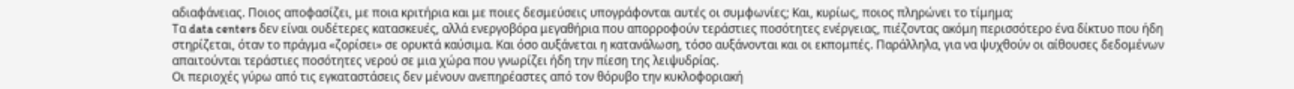αδιαφάνειας. Ποιος αποφασίζει, με ποια κριτήρια και με ποιες δεσμεύσεις υπογράφονται αυτές οι συμφωνίες; Και, κυρίως, ποιος πληρώνει το τίμημα;
Τα data centers δεν είναι ουδέτερες κατασκευές, αλλά ενεργοβόρα μεγαθήρια που απορροφούν τεράστιες ποσότητες ενέργειας, πιέζοντας ακόμη περισσότερο ένα δίκτυο που ήδη στηρίζεται, όταν το πράγμα «ζορίσει» σε ορυκτά καύσιμα. Και όσο αυξάνεται η κατανάλωση, τόσο αυξάνονται και οι εκπομπές. Παράλληλα, για να ψυχθούν οι αίθουσες δεδομένων απαιτούνται τεράστιες ποσότητες νερού σε μια χώρα που γνωρίζει ήδη την πίεση της λειψυδρίας.
Οι περιοχές γύρω από τις εγκαταστάσεις δεν μένουν ανεπηρέαστες από τον θόρυβο την κυκλοφοριακή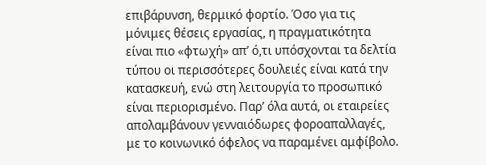επιβάρυνση, θερμικό φορτίο. Όσο για τις μόνιμες θέσεις εργασίας, η πραγματικότητα είναι πιο «φτωχή» απ’ ό,τι υπόσχονται τα δελτία τύπου οι περισσότερες δουλειές είναι κατά την κατασκευή, ενώ στη λειτουργία το προσωπικό είναι περιορισμένο. Παρ’ όλα αυτά, οι εταιρείες απολαμβάνουν γενναιόδωρες φοροαπαλλαγές, με το κοινωνικό όφελος να παραμένει αμφίβολο.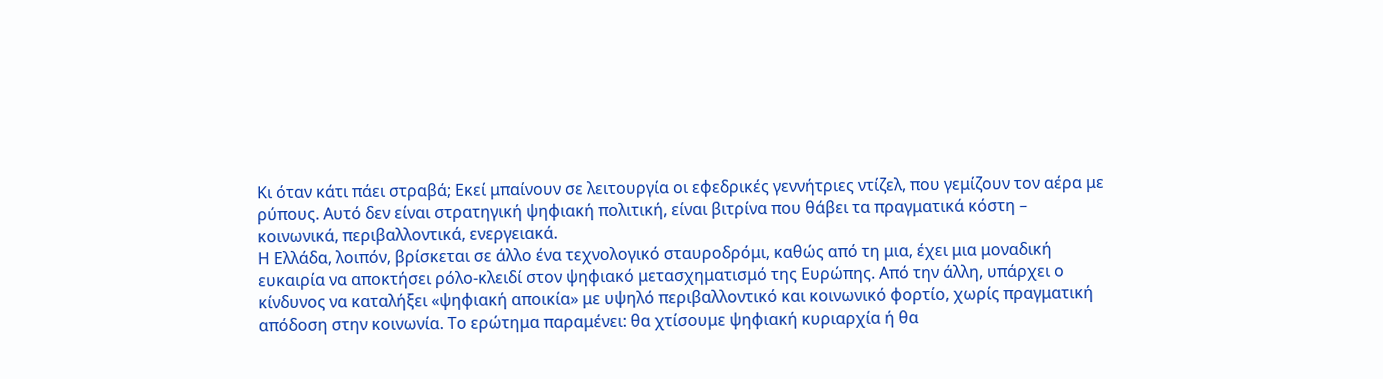Κι όταν κάτι πάει στραβά; Εκεί μπαίνουν σε λειτουργία οι εφεδρικές γεννήτριες ντίζελ, που γεμίζουν τον αέρα με ρύπους. Αυτό δεν είναι στρατηγική ψηφιακή πολιτική, είναι βιτρίνα που θάβει τα πραγματικά κόστη – κοινωνικά, περιβαλλοντικά, ενεργειακά.
Η Ελλάδα, λοιπόν, βρίσκεται σε άλλο ένα τεχνολογικό σταυροδρόμι, καθώς από τη μια, έχει μια μοναδική ευκαιρία να αποκτήσει ρόλο-κλειδί στον ψηφιακό μετασχηματισμό της Ευρώπης. Από την άλλη, υπάρχει ο κίνδυνος να καταλήξει «ψηφιακή αποικία» με υψηλό περιβαλλοντικό και κοινωνικό φορτίο, χωρίς πραγματική απόδοση στην κοινωνία. Το ερώτημα παραμένει: θα χτίσουμε ψηφιακή κυριαρχία ή θα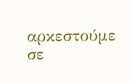αρκεστούμε σε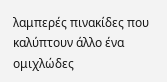λαμπερές πινακίδες που καλύπτουν άλλο ένα ομιχλώδες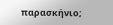παρασκήνιο;